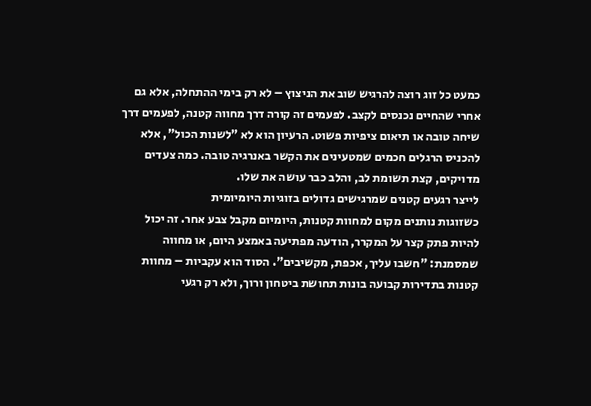כמעט כל זוג רוצה להרגיש שוב את הניצוץ – לא רק בימי ההתחלה, אלא גם אחרי שהחיים נכנסים לקצב. לפעמים זה קורה דרך מחווה קטנה, לפעמים דרך שיחה טובה או תיאום ציפיות פשוט. הרעיון הוא לא "לשנות הכול", אלא להכניס הרגלים חכמים שמטעינים את הקשר באנרגיה טובה. כמה צעדים מדויקים, קצת תשומת לב, והלב כבר עושה את שלו.
לייצר רגעים קטנים שמרגישים גדולים בזוגיות היומיומית
כשזוגות נותנים מקום למחוות קטנות, היומיום מקבל צבע אחר. זה יכול להיות פתק קצר על המקרר, הודעה מפתיעה באמצע היום, או מחווה שמסמנת: "חשבו עליך, אכפת, מקשיבים". הסוד הוא עקביות – מחוות קטנות בתדירות קבועה בונות תחושת ביטחון ורוך, ולא רק רגעי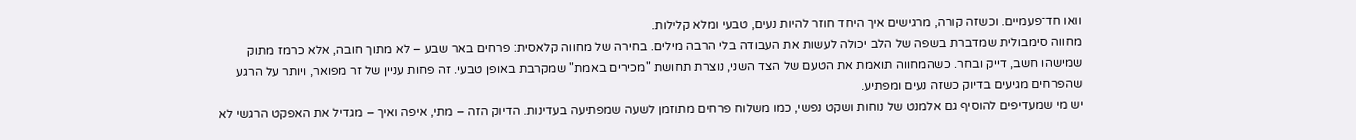וואו חד־פעמיים. וכשזה קורה, מרגישים איך היחד חוזר להיות נעים, טבעי ומלא קלילות.
מחווה סימבולית שמדברת בשפה של הלב יכולה לעשות את העבודה בלי הרבה מילים. בחירה של מחווה קלאסית: פרחים באר שבע – לא מתוך חובה, אלא כרמז מתוק שמישהו חשב, דייק ובחר. כשהמחווה תואמת את הטעם של הצד השני, נוצרת תחושת "מכירים באמת" שמקרבת באופן טבעי. זה פחות עניין של זר מפואר, ויותר על הרגע שהפרחים מגיעים בדיוק כשזה נעים ומפתיע.
יש מי שמעדיפים להוסיף גם אלמנט של נוחות ושקט נפשי, כמו משלוח פרחים מתוזמן לשעה שמפתיעה בעדינות. הדיוק הזה – מתי, איפה ואיך – מגדיל את האפקט הרגשי לא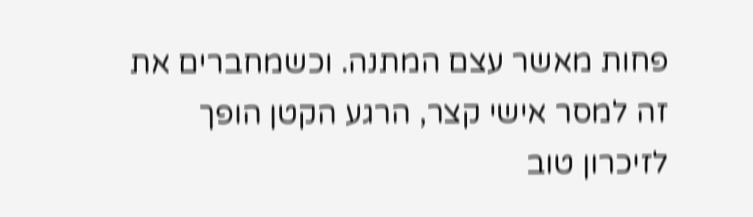פחות מאשר עצם המתנה. וכשמחברים את זה למסר אישי קצר, הרגע הקטן הופך לזיכרון טוב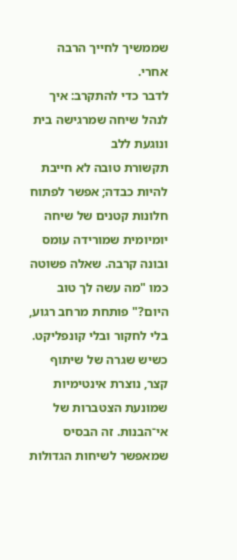שממשיך לחייך הרבה אחרי.
לדבר כדי להתקרב: איך לנהל שיחה שמרגישה בית ונוגעת ללב
תקשורת טובה לא חייבת להיות כבדה; אפשר לפתוח חלונות קטנים של שיחה יומיומית שמורידה עומס ובונה קרבה. שאלה פשוטה כמו "מה עשה לך טוב היום?" פותחת מרחב רגוע, בלי לחקור ובלי קונפליקט. כשיש שגרה של שיתוף קצר, נוצרת אינטימיות שמונעת הצטברות של אי־הבנות. זה הבסיס שמאפשר לשיחות הגדולות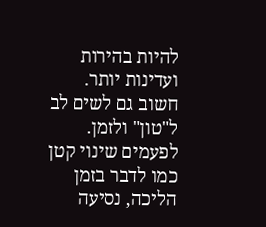להיות בהירות ועדינות יותר.
חשוב גם לשים לב ל"טון" ולזמן. לפעמים שינוי קטן כמו לדבר בזמן הליכה, נסיעה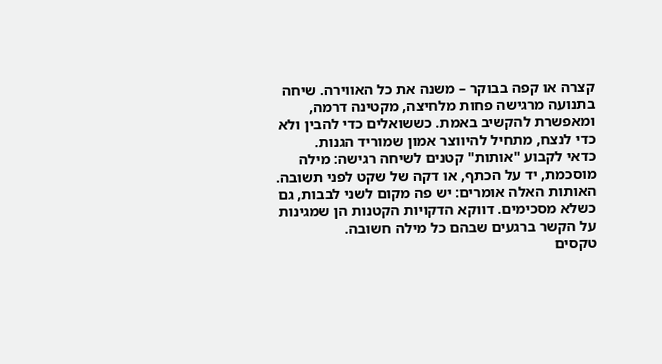קצרה או קפה בבוקר – משנה את כל האווירה. שיחה בתנועה מרגישה פחות מלחיצה, מקטינה דרמה, ומאפשרת להקשיב באמת. כששואלים כדי להבין ולא כדי לנצח, מתחיל להיווצר אמון שמוריד הגנות.
כדאי לקבוע "אותות" קטנים לשיחה רגישה: מילה מוסכמת, יד על הכתף, או דקה של שקט לפני תשובה. האותות האלה אומרים: יש פה מקום לשני לבבות, גם כשלא מסכימים. דווקא הדקויות הקטנות הן שמגינות על הקשר ברגעים שבהם כל מילה חשובה.
טקסים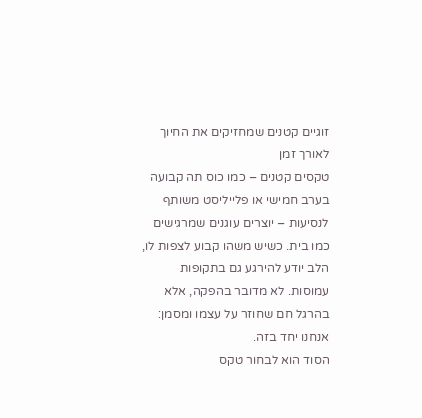זוגיים קטנים שמחזיקים את החיוך לאורך זמן
טקסים קטנים – כמו כוס תה קבועה בערב חמישי או פלייליסט משותף לנסיעות – יוצרים עוגנים שמרגישים כמו בית. כשיש משהו קבוע לצפות לו, הלב יודע להירגע גם בתקופות עמוסות. לא מדובר בהפקה, אלא בהרגל חם שחוזר על עצמו ומסמן: אנחנו יחד בזה.
הסוד הוא לבחור טקס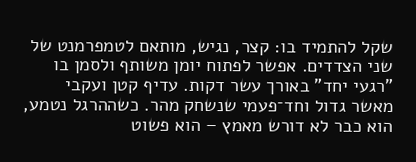שקל להתמיד בו: קצר, נגיש, מותאם לטמפרמנט של שני הצדדים. אפשר לפתוח יומן משותף ולסמן בו "רגעי יחד" באורך עשר דקות. עדיף קטן ועקבי מאשר גדול וחד־פעמי שנשחק מהר. כשההרגל נטמע, הוא כבר לא דורש מאמץ – הוא פשוט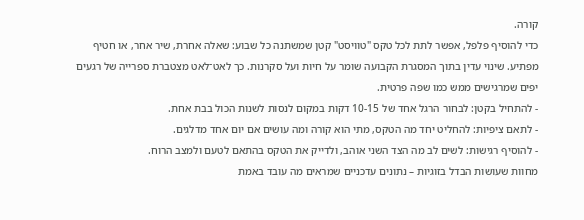קורה.
כדי להוסיף פלפל, אפשר לתת לכל טקס "טוויסט" קטן שמשתנה כל שבוע: שאלה אחרת, שיר אחר, או חטיף מפתיע. שינוי עדין בתוך המסגרת הקבועה שומר על חיות ועל סקרנות. כך לאט־לאט מצטברת ספרייה של רגעים יפים שמרגישים ממש כמו שפה פרטית.
- להתחיל בקטן: לבחור הרגל אחד של 10-15 דקות במקום לנסות לשנות הכול בבת אחת.
- לתאם ציפיות: להחליט יחד מה הטקס, מתי הוא קורה ומה עושים אם יום אחד מדלגים.
- להוסיף רגישות: לשים לב מה הצד השני אוהב, ולדייק את הטקס בהתאם לטעם ולמצב הרוח.
מחוות שעושות הבדל בזוגיות – נתונים עדכניים שמראים מה עובד באמת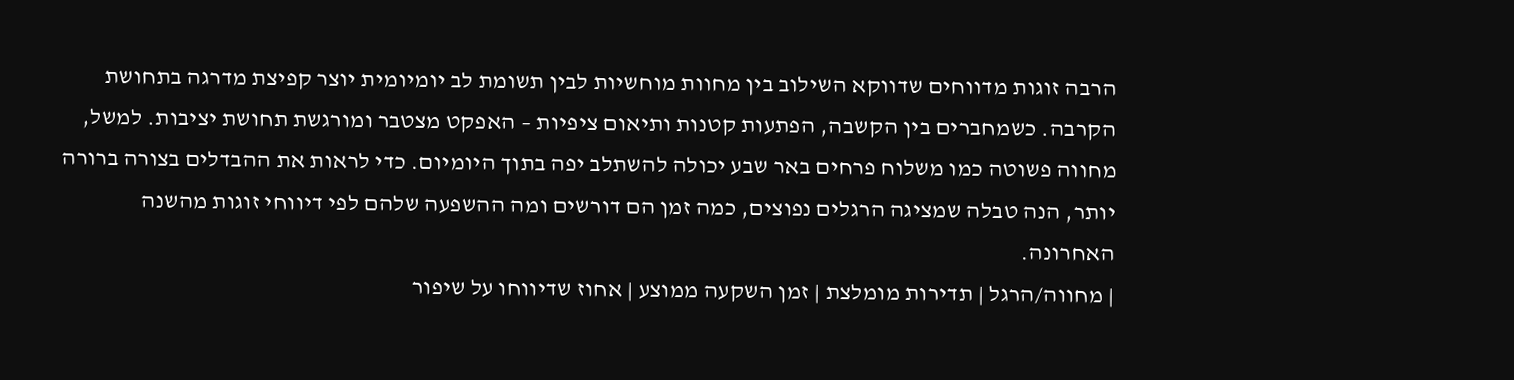הרבה זוגות מדווחים שדווקא השילוב בין מחוות מוחשיות לבין תשומת לב יומיומית יוצר קפיצת מדרגה בתחושת הקרבה. כשמחברים בין הקשבה, הפתעות קטנות ותיאום ציפיות – האפקט מצטבר ומורגשת תחושת יציבות. למשל, מחווה פשוטה כמו משלוח פרחים באר שבע יכולה להשתלב יפה בתוך היומיום. כדי לראות את ההבדלים בצורה ברורה יותר, הנה טבלה שמציגה הרגלים נפוצים, כמה זמן הם דורשים ומה ההשפעה שלהם לפי דיווחי זוגות מהשנה האחרונה.
| מחווה/הרגל | תדירות מומלצת | זמן השקעה ממוצע | אחוז שדיווחו על שיפור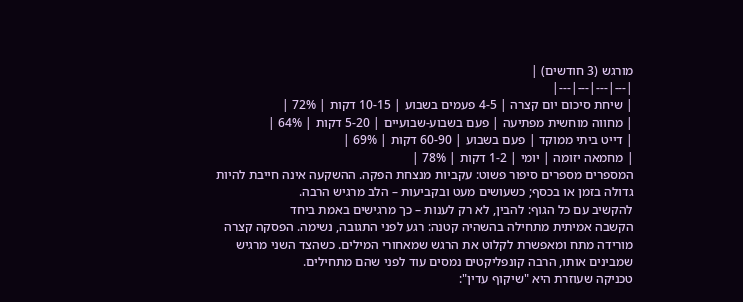מורגש (3 חודשים) |
|---|---|---|---|
| שיחת סיכום יום קצרה | 4-5 פעמים בשבוע | 10-15 דקות | 72% |
| מחווה מוחשית מפתיעה | פעם בשבוע-שבועיים | 5-20 דקות | 64% |
| דייט ביתי ממוקד | פעם בשבוע | 60-90 דקות | 69% |
| מחמאה יזומה | יומי | 1-2 דקות | 78% |
המספרים מספרים סיפור פשוט: עקביות מנצחת הפקה. ההשקעה אינה חייבת להיות גדולה בזמן או בכסף; כשעושים מעט ובקביעות – הלב מרגיש הרבה.
להקשיב עם כל הגוף: להבין, לא רק לענות – כך מרגישים באמת ביחד
הקשבה אמיתית מתחילה בהשהיה קטנה: רגע לפני התגובה, נשימה. הפסקה קצרה מורידה מתח ומאפשרת לקלוט את הרגש שמאחורי המילים. כשהצד השני מרגיש שמבינים אותו, הרבה קונפליקטים נמסים עוד לפני שהם מתחילים.
טכניקה שעוזרת היא "שיקוף עדין":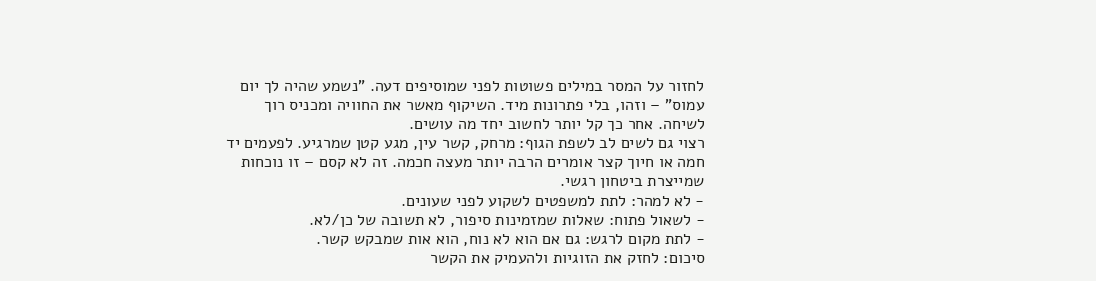לחזור על המסר במילים פשוטות לפני שמוסיפים דעה. "נשמע שהיה לך יום עמוס" – וזהו, בלי פתרונות מיד. השיקוף מאשר את החוויה ומכניס רוך לשיחה. אחר כך קל יותר לחשוב יחד מה עושים.
רצוי גם לשים לב לשפת הגוף: מרחק, קשר עין, מגע קטן שמרגיע. לפעמים יד חמה או חיוך קצר אומרים הרבה יותר מעצה חכמה. זה לא קסם – זו נוכחות שמייצרת ביטחון רגשי.
- לא למהר: לתת למשפטים לשקוע לפני שעונים.
- לשאול פתוח: שאלות שמזמינות סיפור, לא תשובה של כן/לא.
- לתת מקום לרגש: גם אם הוא לא נוח, הוא אות שמבקש קשר.
סיכום: לחזק את הזוגיות ולהעמיק את הקשר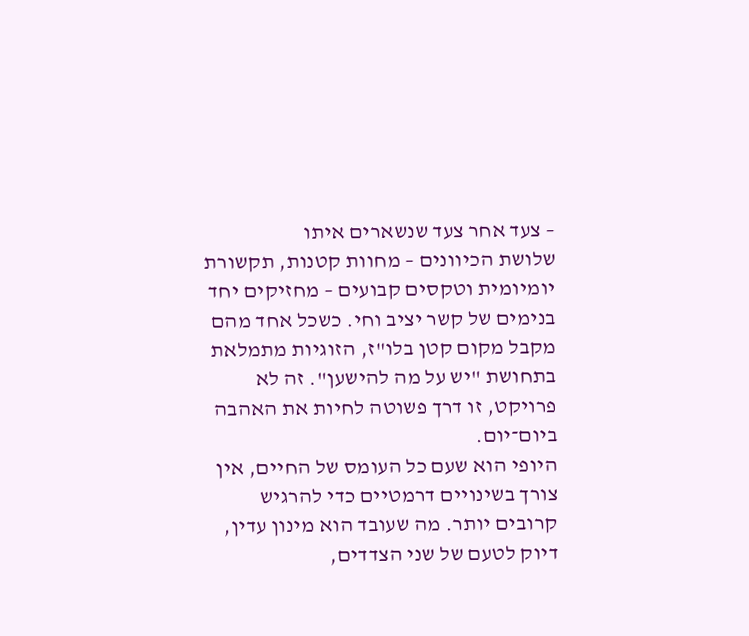– צעד אחר צעד שנשארים איתו
שלושת הכיוונים – מחוות קטנות, תקשורת יומיומית וטקסים קבועים – מחזיקים יחד בנימים של קשר יציב וחי. כשכל אחד מהם מקבל מקום קטן בלו"ז, הזוגיות מתמלאת בתחושת "יש על מה להישען". זה לא פרויקט, זו דרך פשוטה לחיות את האהבה ביום־יום.
היופי הוא שעם כל העומס של החיים, אין צורך בשינויים דרמטיים כדי להרגיש קרובים יותר. מה שעובד הוא מינון עדין, דיוק לטעם של שני הצדדים,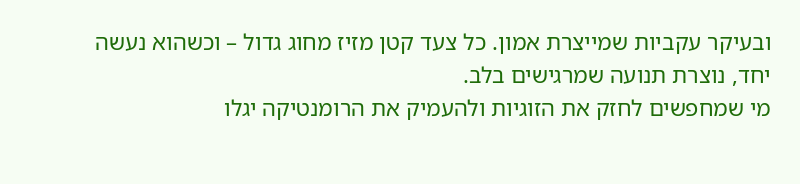ובעיקר עקביות שמייצרת אמון. כל צעד קטן מזיז מחוג גדול – וכשהוא נעשה יחד, נוצרת תנועה שמרגישים בלב.
מי שמחפשים לחזק את הזוגיות ולהעמיק את הרומנטיקה יגלו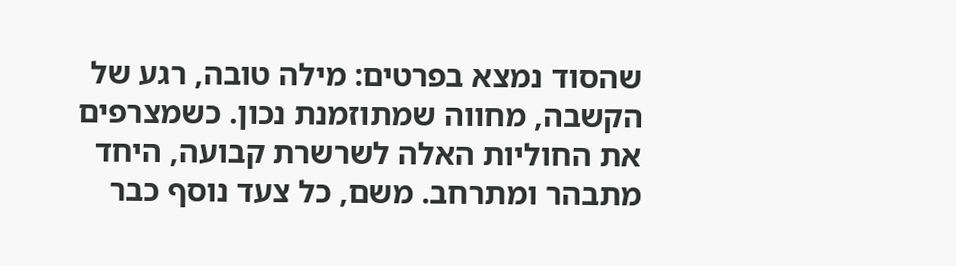שהסוד נמצא בפרטים: מילה טובה, רגע של הקשבה, מחווה שמתוזמנת נכון. כשמצרפים את החוליות האלה לשרשרת קבועה, היחד מתבהר ומתרחב. משם, כל צעד נוסף כבר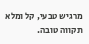מרגיש טבעי, קל ומלא תקווה טובה.